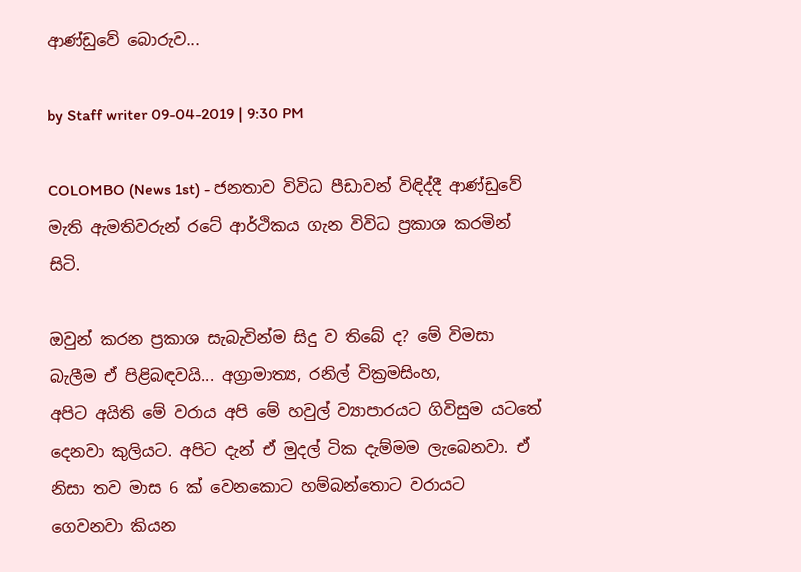ආණ්ඩුවේ බොරුව...

by Staff writer 09-04-2019 | 9:30 PM

COLOMBO (News 1st) - ජනතාව විවිධ පීඩාවන් විඳිද්දී ආණ්ඩුවේ මැති ඇමතිවරුන් රටේ ආර්ථිකය ගැන විවිධ ප්‍රකාශ කරමින් සිටි.

ඔවුන් කරන ප්‍රකාශ සැබැවින්ම සිදු ව තිබේ ද? මේ විමසා බැලීම ඒ පිළිබඳවයි... අග්‍රාමාත්‍ය, රනිල් වික්‍රමසිංහ,
අපිට අයිති මේ වරා‍ය අපි මේ හවුල් ව්‍යාපාරයට ගිවිසුම යටතේ දෙනවා කුලියට. අපිට දැන් ඒ මුදල් ටික දැම්මම ලැබෙනවා. ඒ නිසා තව මාස 6 ක් වෙනකොට හම්බන්තොට වරායට ගෙවනවා කියන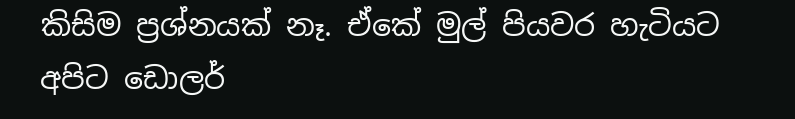කිසිම ප්‍රශ්නයක් නෑ. ඒකේ මුල් පියවර හැටි‍යට අපිට ‍ඩොලර්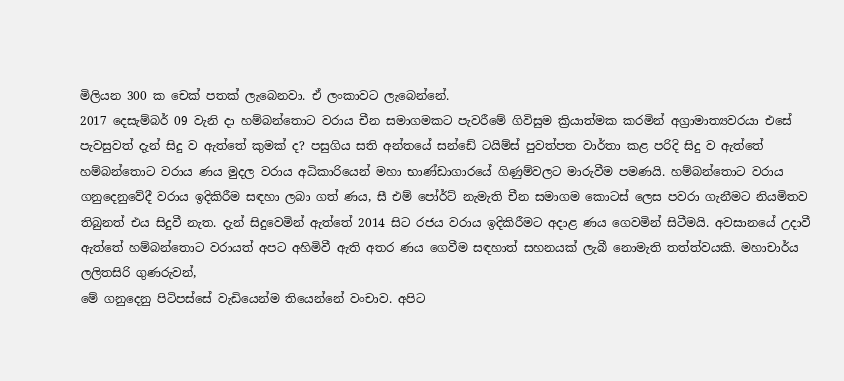මිලියන 300 ක චෙක් පතක් ලැබෙනවා. ඒ ලංකාවට ලැබෙන්නේ.
2017 දෙසැම්බර් 09 වැනි දා හම්බන්තොට වරාය චීන සමාගමකට පැවරීමේ ගිවිසුම ක්‍රියාත්මක කරමින් අග්‍රාමාත්‍යවරයා එසේ පැවසුවත් දැන් සිදු ව ඇත්තේ කුමක් ද? පසුගිය සති අන්තයේ සන්ඩේ ටයිම්ස් පුවත්පත වාර්තා කළ පරිදි සිදු ව ඇත්තේ හම්බන්තොට වරාය ණය මුදල වරාය අධිකාරියෙන් මහා භාණ්ඩාගාරයේ ගිණුම්වලට මාරුවීම පමණයි. හම්බන්තොට වරාය ගනුදෙනුවේදී වරාය ඉදිකිරීම සඳහා ලබා ගත් ණය, සී එම් පෝර්ට් නැමැති චීන සමාගම කොටස් ලෙස පවරා ගැනීමට නියමිතව තිබුනත් එය සිදුවී නැත. දැන් සිදුවෙමින් ඇත්තේ 2014 සිට රජය වරාය ඉදිකිරීමට අදාළ ණය ගෙවමින් සිටීමයි. අවසානයේ උදාවී ඇත්තේ හම්බන්තොට වරායත් අපට අහිමිවී ඇති අතර ණය ගෙවීම සඳහාත් සහනයක් ලැබී නොමැති තත්ත්වයකි. මහාචාර්ය ලලිතසිරි ගුණරුවන්,
මේ ගනුදෙනු පිටිපස්සේ වැඩියෙන්ම තියෙන්නේ වංචාව. අපිට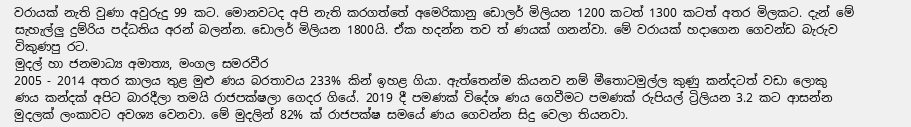වරායක් නැති වුණා අවුරුදු 99 කට. මොනවටද අපි නැති කරගත්තේ අමෙරිකානු ඩොලර් මිලියන 1200 කටත් 1300 කටත් අතර මිලකට‍. දැන් මේ සැහැල්ලු දුම්රිය පද්ධතිය අරන් බලන්න. ඩොලර් මිලියන 1800යි. ඒක හදන්න තව ත් ණයක් ගනන්වා. මේ වරායක් හදාගෙන ගෙවන්ඩ බැරුව විකුණපු රට.
මුදල් හා ජනමාධ්‍ය අමාත්‍ය, මංගල සමරවීර
2005 - 2014 අතර කාලය තුළ මුළු ණය බරතාවය 233% කින් ඉහළ ගියා. ඇත්තෙන්ම කියනව නම් මීතොටමුල්ල කුණු කන්දටත් වඩා ලොකු ණය කන්දක් අපිට බාරදීලා තමයි රාජපක්ෂලා ගෙදර ගියේ. 2019 දී පමණක් විදේශ ණය ගෙවීමට පමණක් රුපියල් ට්‍රිලියන 3.2 කට ආසන්න මුදලක් ලංකාවට අවශ්‍ය වෙනවා. මේ මුදලින් 82% ක් රාජපක්ෂ සමයේ ණය ගෙවන්න සිදු වෙලා තියනවා.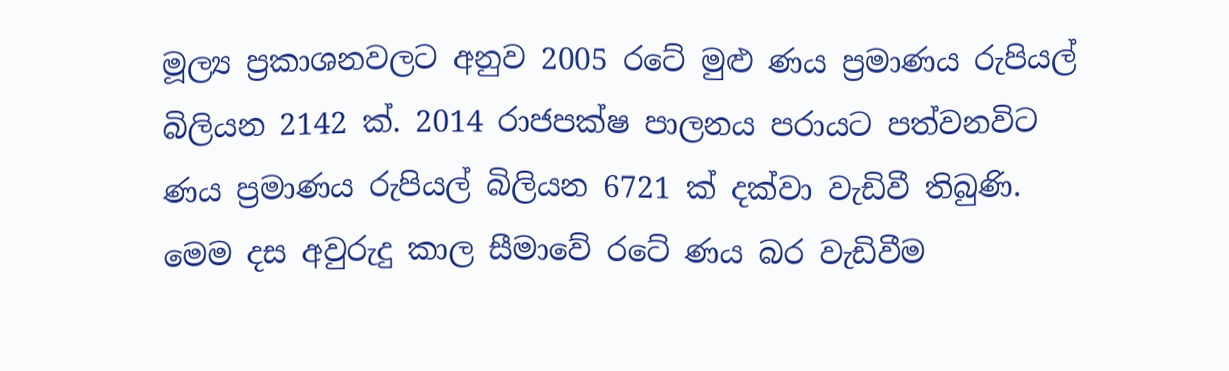මූල්‍ය ප්‍රකාශනවලට අනුව 2005 රටේ මුළු ණය ප්‍රමාණය රුපියල් බිලියන 2142 ක්. 2014 රාජපක්ෂ පාලනය පරායට පත්වනවිට ණය ප්‍රමාණය රුපියල් බිලියන 6721 ක් දක්වා වැඩිවී තිබුණි. මෙම දස අවුරුදු කාල සීමාවේ රටේ ණය බර වැඩිවීම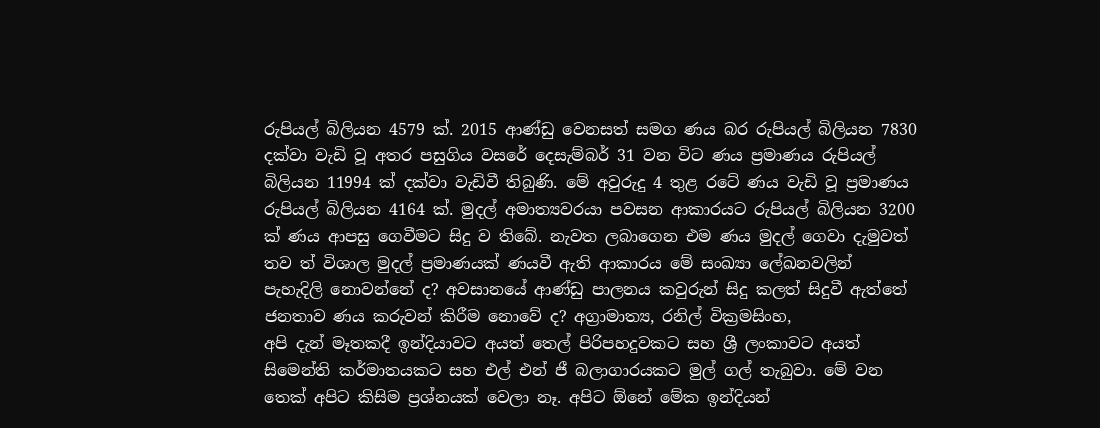රුපියල් බිලියන 4579 ක්. 2015 ආණ්ඩු වෙනසත් සමග ණය බර රුපියල් බිලියන 7830 දක්වා වැඩි වූ අතර පසුගිය වසරේ දෙසැම්බර් 31 වන විට ණය ප්‍රමාණය රුපියල් බිලියන 11994 ක් දක්වා වැඩිවී තිබුණි. මේ අවුරුදු 4 තුළ රටේ ණය වැඩි වූ ප්‍රමාණය රුපියල් බිලියන 4164 ක්. මුදල් අමාත්‍යවරයා පවසන ආකාරයට රුපියල් බිලියන 3200 ක් ණය ආපසු ගෙවීමට සිදු ව තිබේ. නැවත ලබාගෙන එම ණය මුදල් ගෙවා දැමුවත් තව ත් විශාල මුදල් ප්‍රමාණයක් ණයවී ඇති ආකාරය මේ සංඛ්‍යා ලේඛනවලින් පැහැදිලි නොවන්නේ ද? අවසානයේ ආණ්ඩු පාලනය කවුරුන් සිදු කලත් සිදුවී ඇත්තේ ජනතාව ණය කරුවන් කිරීම නොවේ ද? අග්‍රාමාත්‍ය, රනිල් වික්‍රමසිංහ,
අපි දැන් මෑතකදී ඉන්දියාවට අයත් තෙල් පිරිපහදුවකට සහ ශ්‍රී ලංකාවට අයත් සිමෙන්ති කර්මාතයකට සහ එල් එන් ජී බලාගාරයකට මුල් ගල් තැබුවා. මේ වන තෙක් අපිට කිසිම ප්‍රශ්නයක් වෙලා නෑ. අපිට ඕනේ මේක ඉන්දියන්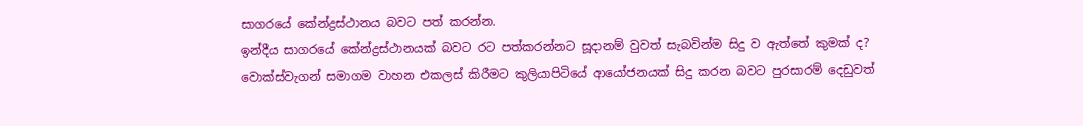සාගරයේ කේන්ද්‍රස්ථානය බවට පත් කරන්න.
ඉන්දීය සාගරයේ කේන්ද්‍රස්ථානයක් බවට රට පත්කරන්නට සූදානම් වුවත් සැබවින්ම සිදු ව ඇත්තේ කුමක් ද? වොක්ස්වැගන් සමාගම වාහන එකලස් කිරීමට කුලියාපිටියේ ආයෝජනයක් සිදු කරන බවට පුරසාරම් දෙඩුවත්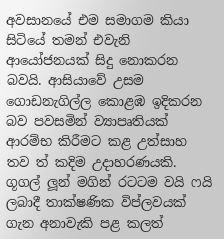අවසානයේ එම සමාගම කියා සිටියේ තමන් එවැනි ආයෝජනයක් සිදු නොකරන බවයි. ආසියාවේ උසම ගොඩනැගිල්ල කොළඹ ඉදිකරන බව පවසමින් ව්‍යාපෘතියක් ආරම්භ කිරීමට කළ උත්සාහ තව ත් කදිම උදාහරණයකි. ගූගල් ලූන් මගින් රටටම වයි ෆයි ලබාදී තාක්ෂණික විප්ලවයක් ගැන අනාවැකි පළ කලත්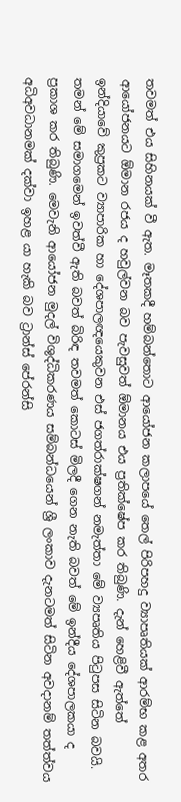තවමත් එය සිහිනයක් වී ඇත. මෑතකදී හම්බන්තොට ආයෝජන කලාපයේ තෙල් පිරිපහදු ව්‍යාපෘතියක් ආරම්භ කළ අතර ආයෝජනයට ඕමාන රජය ද හවුල්වන බව පැවසුවත් ඕමානය එය ප්‍රතික්ෂේප කර තිබුණි. දැන් හෙළිවී ඇත්තේ ඉන්දියාවේ කුප්‍රකට ව්‍යාපාරික හා දේශපාලඥයෙකුවන එස් ජගත්රාක්ෂගන් නමැත්තා මේ ව්‍යපෘතිය පිටුපස සිටින බවයි. තමන් මේ සමාගමෙන් ඉවත්වී ඇති බවත් බිරිඳ තවමත් කොටස් මිලදී ගෙන නැති බවත් මේ ඉන්දීය දේශපාලකයා ද ප්‍රකාශ කර තිබුණි. මෙවැනි ආයෝජන මුදල් විශුද්ධිකරණය සම්බන්ධයෙන් ශ්‍රී ලංකාව දැනටමත් සිටින අවදානම් තත්ත්වය අධිඅවධානමක් දක්වා ඉහළ යා හැකි බව ට්‍රාන්ස් පේරන්සි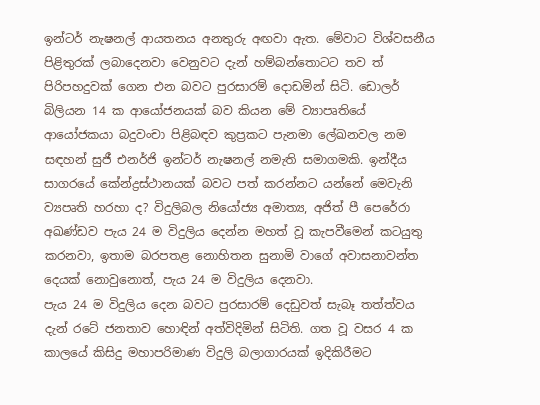ඉන්ටර් නැෂනල් ආයතනය අනතුරු අඟවා ඇත. මේවාට විශ්වසනීය පිළිතුරක් ලබාදෙනවා වෙනුවට දැන් හම්බන්තොටට තව ත් පිරිපහදුවක් ගෙන එන බවට පුරසාරම් දොඩමින් සිටි. ඩොලර් බිලියන 14 ක ආයෝජනයක් බව කියන මේ ව්‍යාපෘතියේ ආයෝජකයා බදුවංචා පිළිබඳව කුප්‍රකට පැනමා ලේඛනවල නම සඳහන් සුජී එනර්ජි ඉන්ටර් නැෂනල් නමැති සමාගමකි. ඉන්දීය සාගරයේ කේන්ද්‍රස්ථානයක් බවට පත් කරන්නට යන්නේ මෙවැනි ව්‍යපෘති හරහා ද? විදුලිබල නියෝජ්‍ය අමාත්‍ය, අජිත් පී පෙරේරා
අඛණ්ඩව පැය 24 ම විදුලිය දෙන්න මහත් වූ කැපවීමෙන් කටයුතු කරනවා, ඉතාම බරපතළ නොහිතන සුනාමි වාගේ අවාසනාවන්ත දෙයක් නොවුනොත්, පැය 24 ම විදුලිය දෙනවා.
පැය 24 ම විදුලිය දෙන බවට පුරසාරම් දෙඩුවත් සැබෑ තත්ත්වය දැන් රටේ ජනතාව හොඳින් අත්විදිමින් සිටිති. ගත වූ වසර 4 ක කාලයේ කිසිදු මහාපරිමාණ විදුලි බලාගාරයක් ඉදිකිරීමට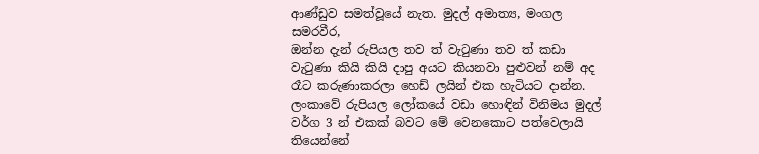ආණ්ඩුව සමත්වූයේ නැත. මුදල් අමාත්‍ය, මංගල සමරවීර,
ඔන්න දැන් රුපියල තව ත් වැටුණා තව ත් කඩා වැටුණා කියි කියි දාපු අයට කියනවා පුළුවන් නම් අද රෑට කරුණාකරලා හෙඩ් ලයින් එක හැටියට දාන්න. ලංකාවේ රුපියල ලෝකයේ වඩා හොඳින් විනිමය මුදල් වර්ග 3 න් එකක් බවට මේ වෙනකොට පත්වෙලායි තියෙන්නේ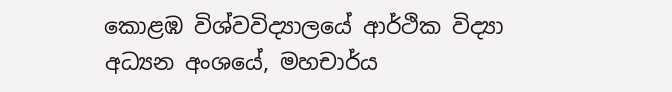කොළඹ විශ්වවිද්‍යාලයේ ආර්ථික විද්‍යා අධ්‍යන අංශයේ, මහචාර්ය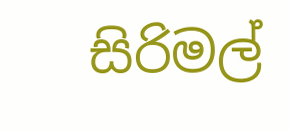සිරිමල්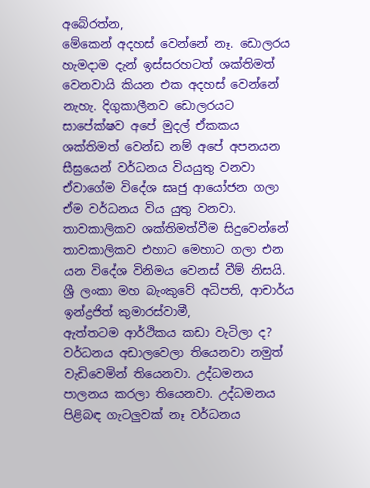අබේරත්න,
මේකෙන් අදහස් වෙන්නේ නෑ. ඩොලරය හැමදාම දැන් ඉස්සරහටත් ශක්තිමත් වෙනවායි කියන එක අදහස් වෙන්නේ නැහැ. දිගුකාලීනව ඩොලරයට සාපේක්ෂව අපේ මුදල් ඒකකය ශක්තිමත් වෙන්ඩ නම් අපේ අපනයන සීඝ්‍රයෙන් වර්ධනය වියයුතු වනවා ඒවාගේම විදේශ ඝෘජු ආයෝජන ගලා ඒම වර්ධනය විය යුතු වනවා. තාවකාලිකව ශක්තිමත්වීම සිදුවෙන්නේ තාවකාලිකව එහාට මෙහාට ගලා එන යන විදේශ විනිමය වෙනස් වීම් නිසයි.
ශ්‍රී ලංකා මහ බැංකුවේ අධිපති, ආචාර්ය ඉන්ද්‍රජිත් කුමාරස්වාමී,
ඇත්තටම ආර්ථිකය කඩා වැටිලා ද? වර්ධනය අඩාලවෙලා තියෙනවා නමුත් වැඩිවෙමින් තියෙනවා. උද්ධමනය පාලනය කරලා තියෙනවා. උද්ධමනය පිළිබඳ ගැටලුවක් නෑ වර්ධනය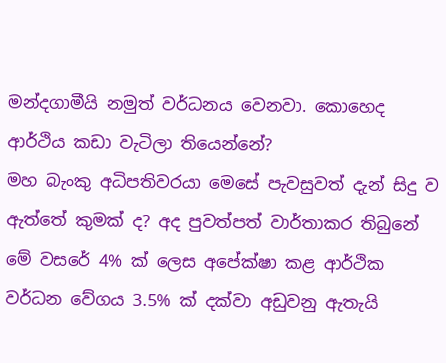මන්දගාමීයි නමුත් වර්ධනය වෙනවා. කොහෙද ආර්ථිය කඩා වැටිලා තියෙන්නේ?
මහ බැංකු අධිපතිවරයා මෙසේ පැවසුවත් දැන් සිදු ව ඇත්තේ කුමක් ද? අද පුවත්පත් වාර්තාකර තිබුනේ මේ වසරේ 4% ක් ලෙස අපේක්ෂා කළ ආර්ථික වර්ධන වේගය 3.5% ක් දක්වා අඩුවනු ඇතැයි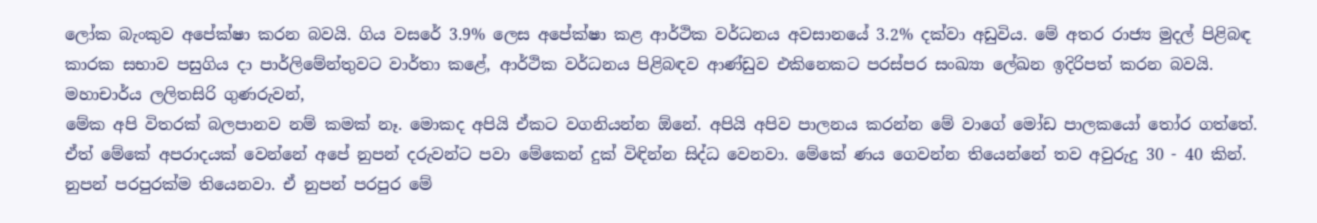ලෝක බැංකුව අපේක්ෂා කරන බවයි. ගිය වසරේ 3.9% ලෙස අපේක්ෂා කළ ආර්ථික වර්ධනය අවසානයේ 3.2% දක්වා අඩුවිය. මේ අතර රාජ්‍ය මුදල් පිළිබඳ කාරක සභාව පසුගිය දා පාර්ලිමේන්තුවට වාර්තා කළේ, ආර්ථික වර්ධනය පිළිබඳව ආණ්ඩුව එකිනෙකට පරස්පර සංඛ්‍යා ලේඛන ඉදිරිපත් කරන බවයි. මහාචාර්ය ලලිතසිරි ගුණරුවන්,
මේක අපි විතරක් බලපානව නම් කමක් නෑ. මොකද අපියි ඒකට වගනියන්න ඕනේ. අපියි අපිව පාලනය කරන්න මේ වාගේ මෝඩ පාලකයෝ තෝර ගත්තේ. ඒත් මේකේ අපරාදයක් වෙන්නේ අපේ නුපන් දරුවන්ට පවා මේකෙන් දුක් විඳින්න සිද්ධ වෙනවා. මේකේ ණය ගෙවන්න තියෙන්නේ තව අවුරුදු 30 - 40 කින්. නුපන් පරපුරක්ම තියෙනවා. ඒ නුපන් පරපුර මේ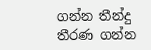ගන්න තීන්දු තීරණ ගන්න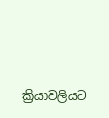ක්‍රියාවලියට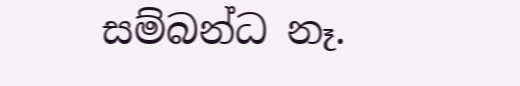සම්බන්ධ නෑ.